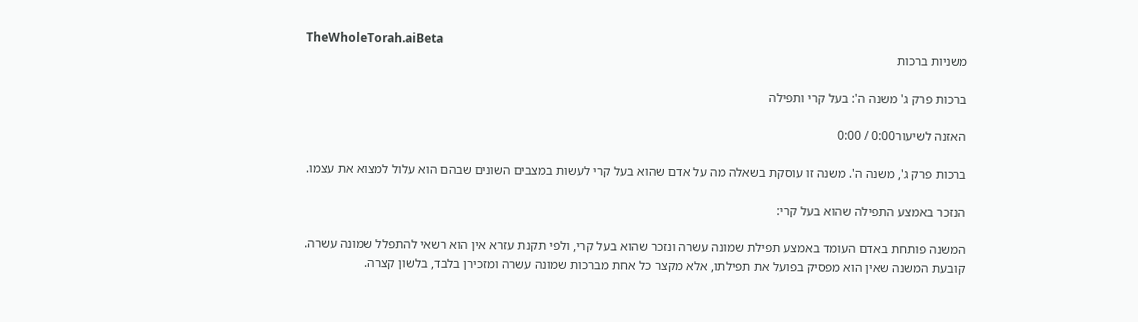TheWholeTorah.aiBeta
משניות ברכות

ברכות פרק ג' משנה ה': בעל קרי ותפילה

האזנה לשיעור0:00 / 0:00

ברכות פרק ג', משנה ה'. משנה זו עוסקת בשאלה מה על אדם שהוא בעל קרי לעשות במצבים השונים שבהם הוא עלול למצוא את עצמו.

הנזכר באמצע התפילה שהוא בעל קרי:

המשנה פותחת באדם העומד באמצע תפילת שמונה עשרה ונזכר שהוא בעל קרי, ולפי תקנת עזרא אין הוא רשאי להתפלל שמונה עשרה. קובעת המשנה שאין הוא מפסיק בפועל את תפילתו, אלא מקצר כל אחת מברכות שמונה עשרה ומזכירן בלבד, בלשון קצרה.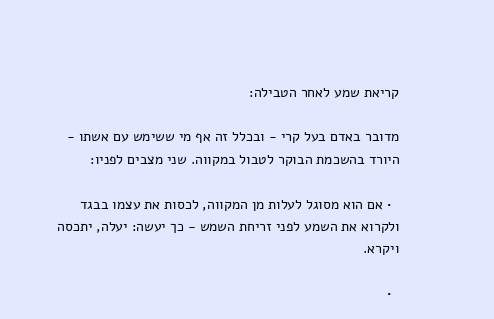קריאת שמע לאחר הטבילה:

מדובר באדם בעל קרי - ובכלל זה אף מי ששימש עם אשתו - היורד בהשכמת הבוקר לטבול במקווה. שני מצבים לפניו:

  • אם הוא מסוגל לעלות מן המקווה, לכסות את עצמו בבגד ולקרוא את השמע לפני זריחת השמש - כך יעשה: יעלה, יתכסה ויקרא.

  •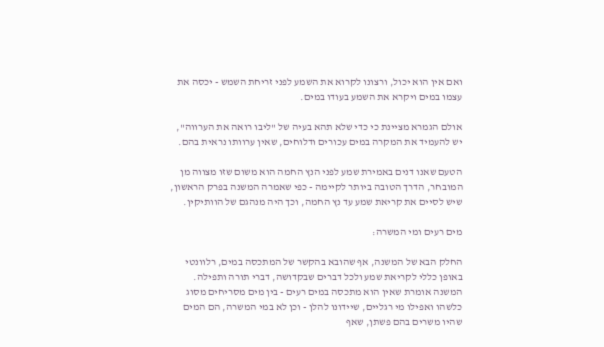ואם אין הוא יכול, ורצונו לקרוא את השמע לפני זריחת השמש - יכסה את עצמו במים ויקרא את השמע בעודו במים.

אולם הגמרא מציינת כי כדי שלא תהא בעיה של "ליבו רואה את הערווה", יש להעמיד את המקרה במים עכורים ודלוחים, שאין ערוותו נראית בהם.

הטעם שאנו דנים באמירת שמע לפני הנץ החמה הוא משום שזו מצווה מן המובחר, הדרך הטובה ביותר לקיימה - כפי שאמרה המשנה בפרק הראשון, שיש לסיים את קריאת שמע עד נץ החמה, וכך היה מנהגם של הוותיקין.

מים רעים ומי המשרה:

החלק הבא של המשנה, אף שהובא בהקשר של המתכסה במים, רלוונטי באופן כללי לקריאת שמע ולכל דברים שבקדושה, דברי תורה ותפילה. המשנה אומרת שאין הוא מתכסה במים רעים - בין מים מסריחים מסוג כלשהו ואפילו מי רגליים, שיידונו להלן - וכן לא במי המשרה, הם המים שהיו משרים בהם פשתן, שאף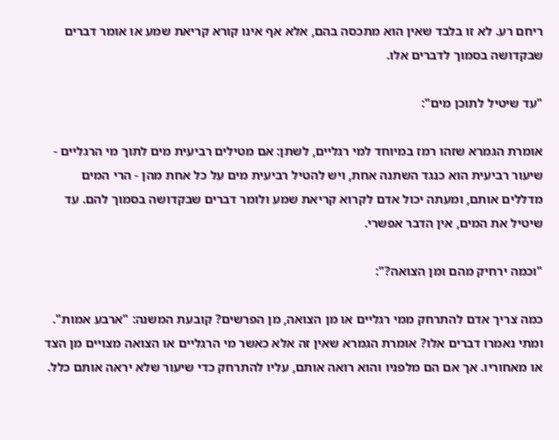ריחם רע. לא זו בלבד שאין הוא מתכסה בהם, אלא אף אינו קורא קריאת שמע או אומר דברים שבקדושה בסמוך לדברים אלו.

"עד שיטיל לתוכן מים":

אומרת הגמרא שזהו רמז במיוחד למי רגליים, לשתן: אם מטילים רביעית מים לתוך מי הרגליים - שיעור רביעית הוא כנגד השתנה אחת, ויש להטיל רביעית מים על כל אחת מהן - הרי המים מדללים אותם, ומעתה יכול אדם לקרוא קריאת שמע ולומר דברים שבקדושה בסמוך להם. עד שיטיל את המים, אין הדבר אפשרי.

"וכמה ירחיק מהם ומן הצואה?":

כמה צריך אדם להתרחק ממי רגליים או מן הצואה, מן הפרשים? קובעת המשנה: "ארבע אמות". ומתי נאמרו דברים אלו? אומרת הגמרא שאין זה אלא כאשר מי הרגליים או הצואה מצויים מן הצד או מאחוריו. אך אם הם מלפניו והוא רואה אותם, עליו להתרחק כדי שיעור שלא יראה אותם כלל.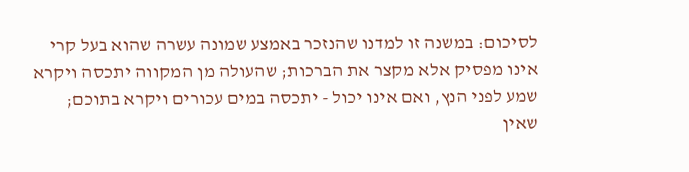לסיכום: במשנה זו למדנו שהנזכר באמצע שמונה עשרה שהוא בעל קרי אינו מפסיק אלא מקצר את הברכות; שהעולה מן המקווה יתכסה ויקרא שמע לפני הנץ, ואם אינו יכול - יתכסה במים עכורים ויקרא בתוכם; שאין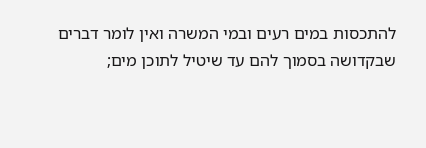להתכסות במים רעים ובמי המשרה ואין לומר דברים שבקדושה בסמוך להם עד שיטיל לתוכן מים;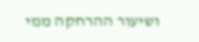ושיעור ההרחקה ממי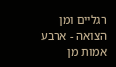רגליים ומן הצואה - ארבע אמות מן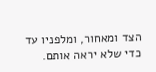הצד ומאחור, ומלפניו עד כדי שלא יראה אותם.